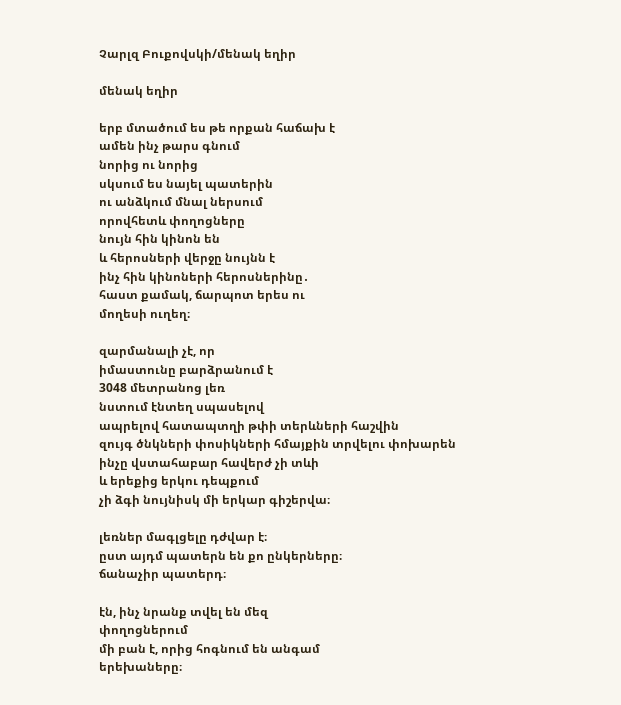Չարլզ Բուքովսկի/մենակ եղիր

մենակ եղիր

երբ մտածում ես թե որքան հաճախ է
ամեն ինչ թարս գնում
նորից ու նորից
սկսում ես նայել պատերին
ու անձկում մնալ ներսում
որովհետև փողոցները
նույն հին կինոն են
և հերոսների վերջը նույնն է
ինչ հին կինոների հերոսներինը․
հաստ քամակ, ճարպոտ երես ու
մողեսի ուղեղ։

զարմանալի չէ, որ
իմաստունը բարձրանում է
3048 մետրանոց լեռ
նստում էնտեղ սպասելով
ապրելով հատապտղի թփի տերևների հաշվին
զույգ ծնկների փոսիկների հմայքին տրվելու փոխարեն
ինչը վստահաբար հավերժ չի տևի
և երեքից երկու դեպքում
չի ձգի նույնիսկ մի երկար գիշերվա։

լեռներ մագլցելը դժվար է։
ըստ այդմ պատերն են քո ընկերները։
ճանաչիր պատերդ։

էն, ինչ նրանք տվել են մեզ
փողոցներում
մի բան է, որից հոգնում են անգամ
երեխաները։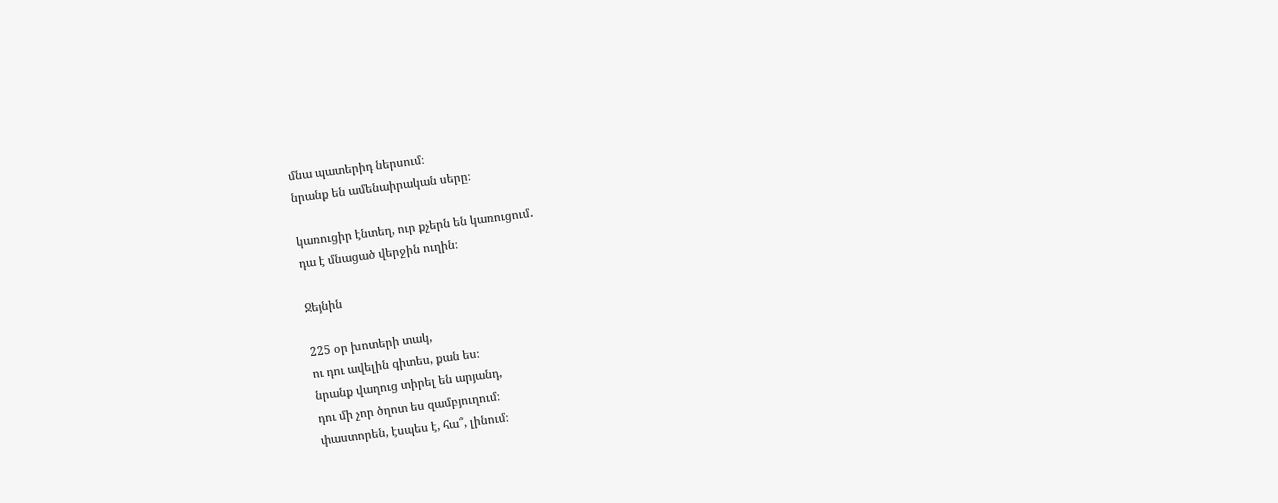մնա պատերիդ ներսում։
նրանք են ամենաիրական սերը։

կառուցիր էնտեղ, ուր քչերն են կառուցում․
դա է մնացած վերջին ուղին։

Ջեյնին

225 օր խոտերի տակ,
ու դու ավելին գիտես, քան ես։
նրանք վաղուց տիրել են արյանդ,
դու մի չոր ծղոտ ես զամբյուղում։
փաստորեն, էսպես է, հա՞, լինում։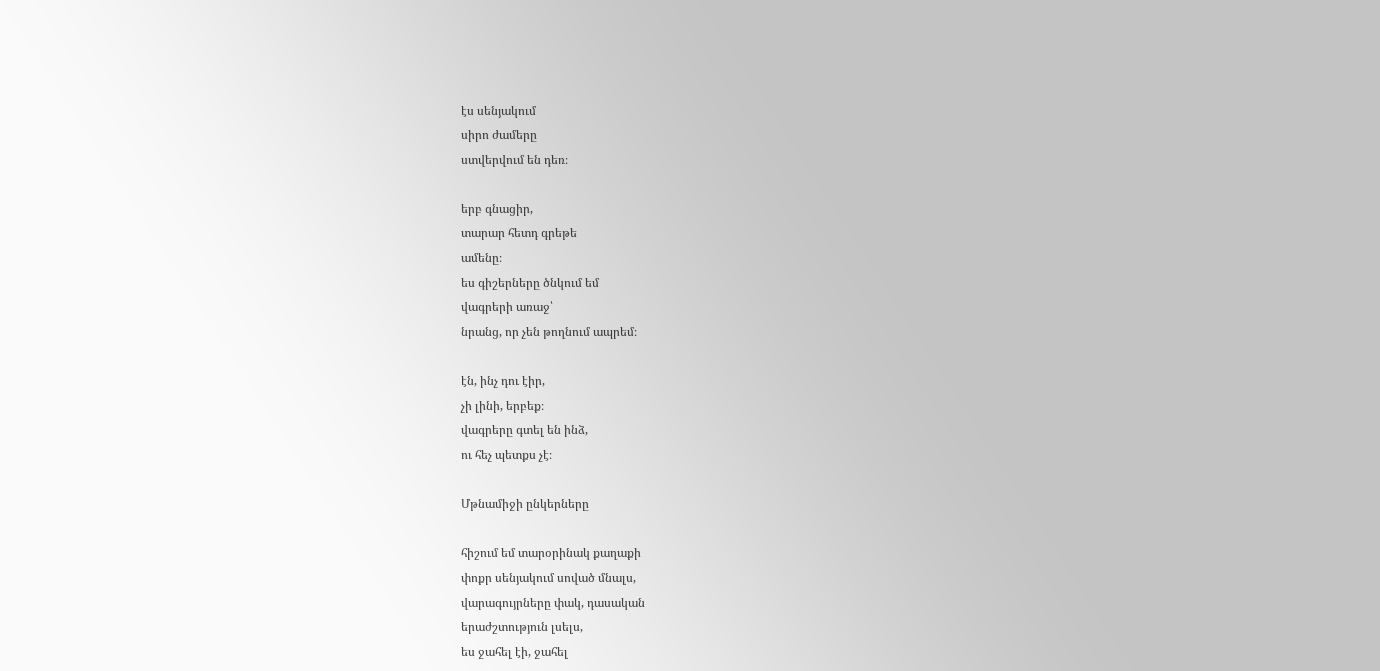էս սենյակում
սիրո ժամերը
ստվերվում են դեռ։

երբ գնացիր,
տարար հետդ գրեթե
ամենը։
ես գիշերները ծնկում եմ
վագրերի առաջ՝
նրանց, որ չեն թողնում ապրեմ։

էն, ինչ դու էիր,
չի լինի, երբեք։
վագրերը գտել են ինձ,
ու հեչ պետքս չէ։

Մթնամիջի ընկերները

հիշում եմ տարօրինակ քաղաքի
փոքր սենյակում սոված մնալս,
վարագույրները փակ, դասական
երաժշտություն լսելս,
ես ջահել էի, ջահել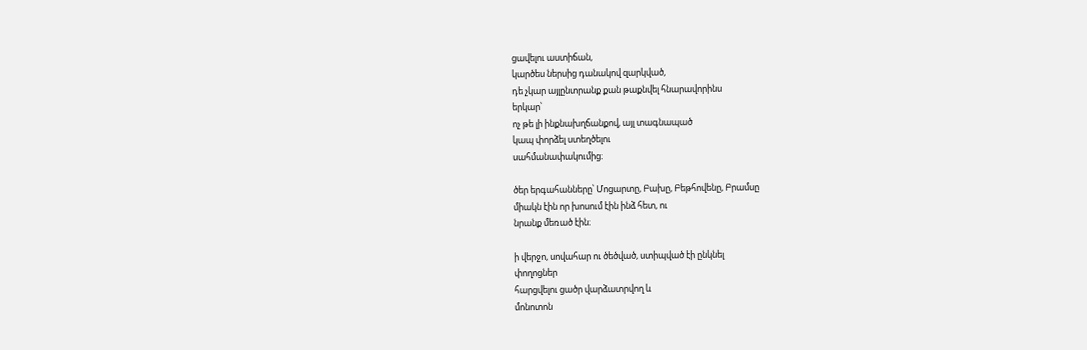ցավելու աստիճան,
կարծես ներսից դանակով զարկված,
դե չկար այլընտրանք քան թաքնվել հնարավորինս
երկար՝
ոչ թե լի ինքնախղճանքով, այլ տագնապած
կապ փորձել ստեղծելու
սահմանափակումից։

ծեր երգահանները՝ Մոցարտը, Բախը, Բեթհովենը, Բրամսը
միակն էին որ խոսում էին ինձ հետ, ու
նրանք մեռած էին։

ի վերջո, սովահար ու ծեծված, ստիպված էի ընկնել
փողոցներ
հարցվելու ցածր վարձատրվող և
մոնոտոն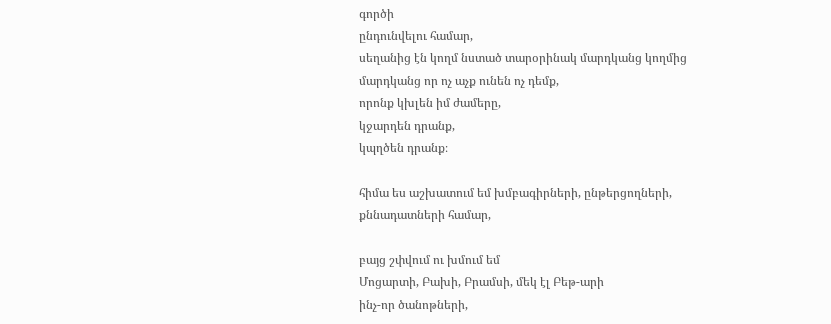գործի
ընդունվելու համար,
սեղանից էն կողմ նստած տարօրինակ մարդկանց կողմից
մարդկանց որ ոչ աչք ունեն ոչ դեմք,
որոնք կխլեն իմ ժամերը,
կջարդեն դրանք,
կպղծեն դրանք։

հիմա ես աշխատում եմ խմբագիրների, ընթերցողների,
քննադատների համար,

բայց շփվում ու խմում եմ
Մոցարտի, Բախի, Բրամսի, մեկ էլ Բեթ-արի
ինչ-որ ծանոթների,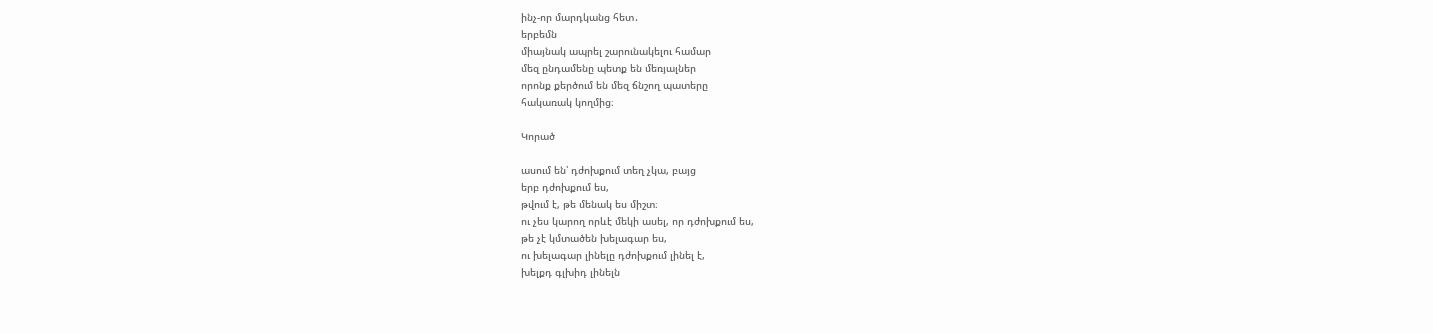ինչ-որ մարդկանց հետ․
երբեմն
միայնակ ապրել շարունակելու համար
մեզ ընդամենը պետք են մեռյալներ
որոնք քերծում են մեզ ճնշող պատերը
հակառակ կողմից։

Կորած

ասում են՝ դժոխքում տեղ չկա, բայց
երբ դժոխքում ես,
թվում է, թե մենակ ես միշտ։
ու չես կարող որևէ մեկի ասել, որ դժոխքում ես,
թե չէ կմտածեն խելագար ես,
ու խելագար լինելը դժոխքում լինել է,
խելքդ գլխիդ լինելն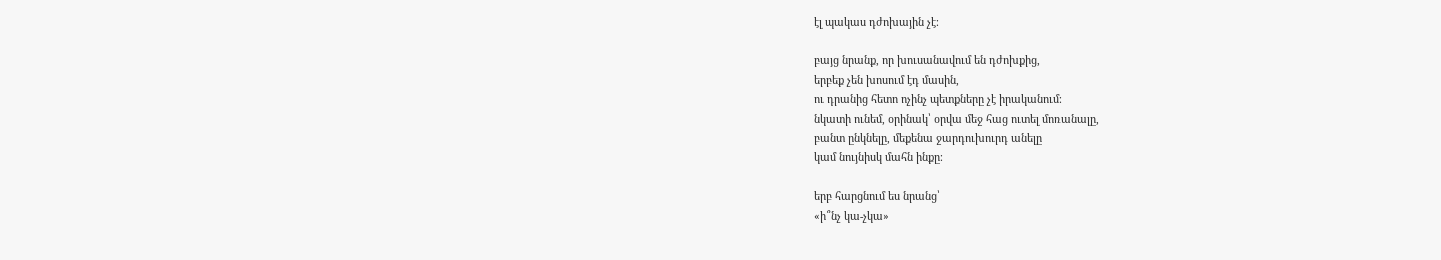էլ պակաս դժոխային չէ։

բայց նրանք, որ խուսանավում են դժոխքից,
երբեք չեն խոսում էդ մասին,
ու դրանից հետո ոչինչ պետքները չէ իրականում։
նկատի ունեմ, օրինակ՝ օրվա մեջ հաց ուտել մոռանալը,
բանտ ընկնելը, մեքենա ջարդուխուրդ անելը
կամ նույնիսկ մահն ինքը։

երբ հարցնում ես նրանց՝
«ի՞նչ կա-չկա»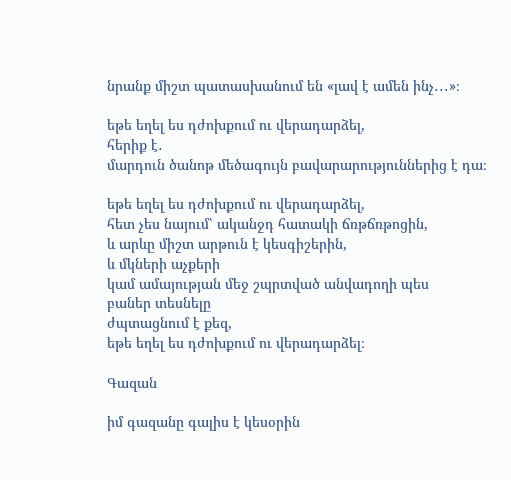նրանք միշտ պատասխանում են «լավ է ամեն ինչ․․․»։

եթե եղել ես դժոխքում ու վերադարձել,
հերիք է․
մարդուն ծանոթ մեծագույն բավարարություններից է դա։

եթե եղել ես դժոխքում ու վերադարձել,
հետ չես նայում՝ ականջդ հատակի ճռթճռթոցին,
և արևը միշտ արթուն է կեսգիշերին,
և մկների աչքերի
կամ ամայության մեջ շպրտված անվադողի պես
բաներ տեսնելը
ժպտացնում է քեզ,
եթե եղել ես դժոխքում ու վերադարձել։

Գազան

իմ գազանը գալիս է կեսօրին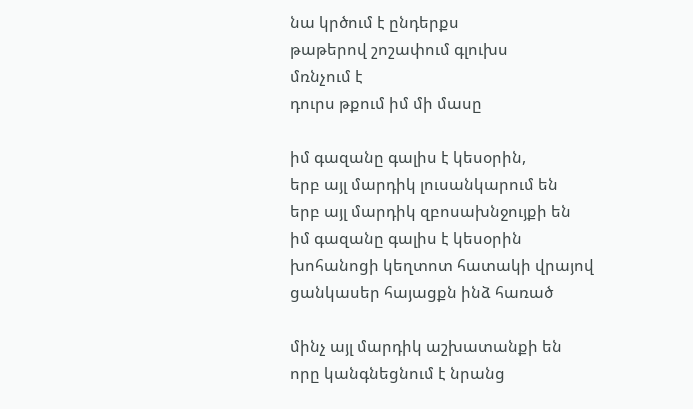նա կրծում է ընդերքս
թաթերով շոշափում գլուխս
մռնչում է
դուրս թքում իմ մի մասը

իմ գազանը գալիս է կեսօրին,
երբ այլ մարդիկ լուսանկարում են
երբ այլ մարդիկ զբոսախնջույքի են
իմ գազանը գալիս է կեսօրին
խոհանոցի կեղտոտ հատակի վրայով
ցանկասեր հայացքն ինձ հառած

մինչ այլ մարդիկ աշխատանքի են
որը կանգնեցնում է նրանց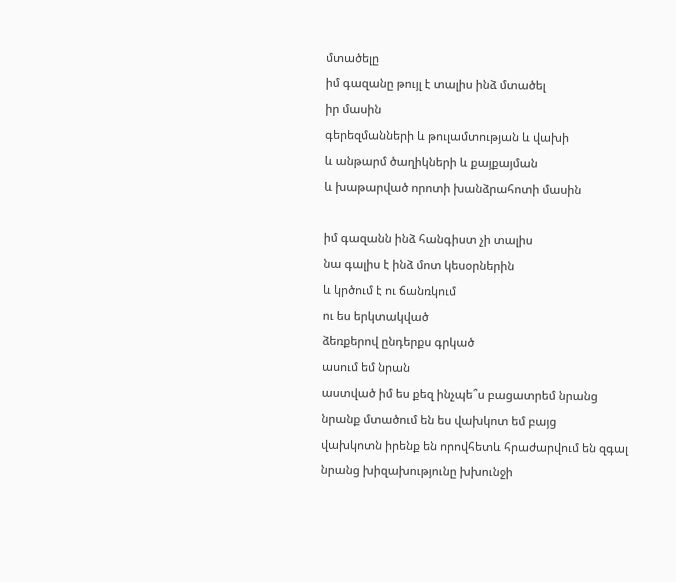մտածելը
իմ գազանը թույլ է տալիս ինձ մտածել
իր մասին
գերեզմանների և թուլամտության և վախի
և անթարմ ծաղիկների և քայքայման
և խաթարված որոտի խանձրահոտի մասին

իմ գազանն ինձ հանգիստ չի տալիս
նա գալիս է ինձ մոտ կեսօրներին
և կրծում է ու ճանռկում
ու ես երկտակված
ձեռքերով ընդերքս գրկած
ասում եմ նրան
աստված իմ ես քեզ ինչպե՞ս բացատրեմ նրանց
նրանք մտածում են ես վախկոտ եմ բայց
վախկոտն իրենք են որովհետև հրաժարվում են զգալ
նրանց խիզախությունը խխունջի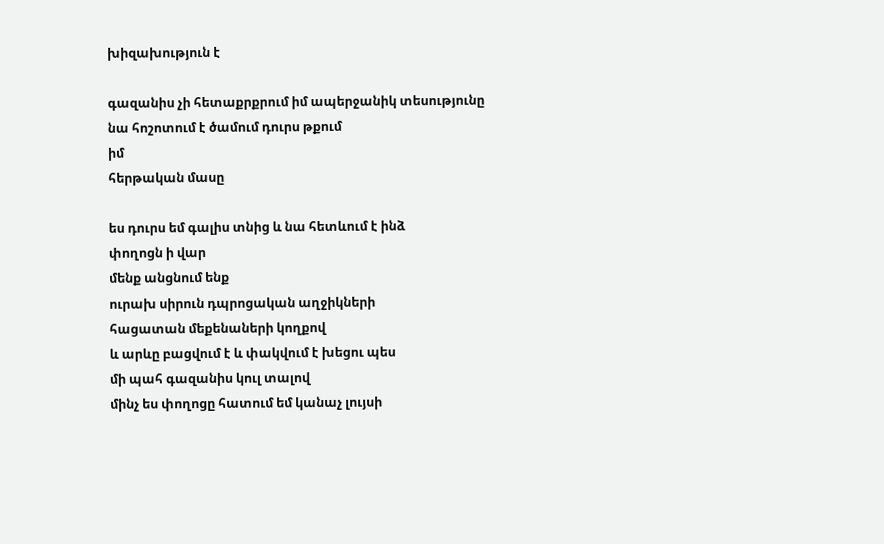խիզախություն է

գազանիս չի հետաքրքրում իմ ապերջանիկ տեսությունը
նա հոշոտում է ծամում դուրս թքում
իմ
հերթական մասը

ես դուրս եմ գալիս տնից և նա հետևում է ինձ
փողոցն ի վար
մենք անցնում ենք
ուրախ սիրուն դպրոցական աղջիկների
հացատան մեքենաների կողքով
և արևը բացվում է և փակվում է խեցու պես
մի պահ գազանիս կուլ տալով
մինչ ես փողոցը հատում եմ կանաչ լույսի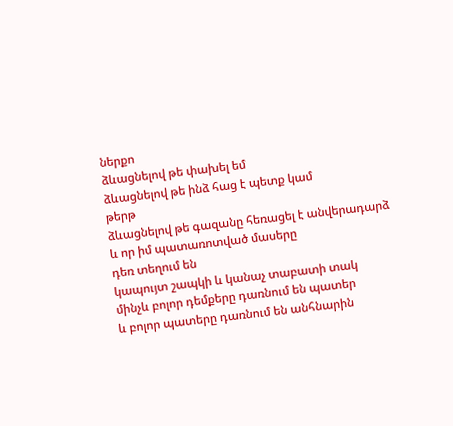ներքո
ձևացնելով թե փախել եմ
ձևացնելով թե ինձ հաց է պետք կամ
թերթ
ձևացնելով թե գազանը հեռացել է անվերադարձ
և որ իմ պատառոտված մասերը
դեռ տեղում են
կապույտ շապկի և կանաչ տաբատի տակ
մինչև բոլոր դեմքերը դառնում են պատեր
և բոլոր պատերը դառնում են անհնարին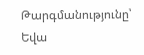Թարգմանությունը՝ Եվա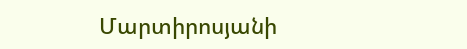Մարտիրոսյանի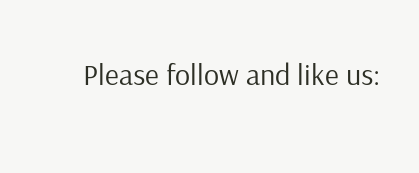Please follow and like us: